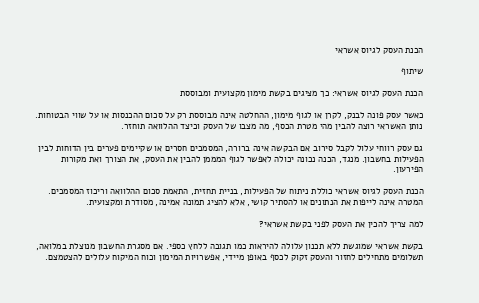הכנת העסק לגיוס אשראי

שיתוף

הכנת העסק לגיוס אשראי: כך מציגים בקשת מימון מקצועית ומבוססת

כאשר עסק פונה לבנק, לקרן או לגוף מימון, ההחלטה אינה מבוססת רק על סכום ההכנסות או על שווי הבטוחות. נותן האשראי רוצה להבין מהי מטרת הכסף, מה מצבו של העסק וכיצד ההלוואה תוחזר.

גם עסק רווחי עלול לקבל סירוב אם הבקשה אינה ברורה, המסמכים חסרים או שקיימים פערים בין הדוחות לבין הפעילות בחשבון. מנגד, הכנה נכונה יכולה לאפשר לגוף המממן להבין את העסק, את הצורך ואת מקורות הפירעון.

הכנת העסק לגיוס אשראי כוללת ניתוח של הפעילות, בניית תחזית, התאמת סכום ההלוואה וריכוז המסמכים. המטרה אינה לייפות את הנתונים או להסתיר קושי, אלא להציג תמונה אמינה, מסודרת ומקצועית.

למה צריך להכין את העסק לפני בקשת אשראי?

בקשת אשראי שמוגשת ללא תכנון עלולה להיראות כמו תגובה ללחץ כספי. אם מסגרת החשבון מנוצלת במלואה, תשלומים מתחילים לחזור והעסק זקוק לכסף באופן מיידי, אפשרויות המימון וכוח המיקוח עלולים להצטמצם.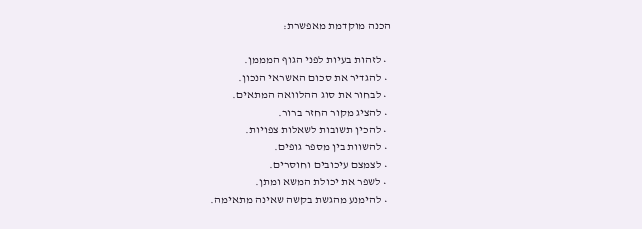הכנה מוקדמת מאפשרת:

  • לזהות בעיות לפני הגוף המממן.
  • להגדיר את סכום האשראי הנכון.
  • לבחור את סוג ההלוואה המתאים.
  • להציג מקור החזר ברור.
  • להכין תשובות לשאלות צפויות.
  • להשוות בין מספר גופים.
  • לצמצם עיכובים וחוסרים.
  • לשפר את יכולת המשא ומתן.
  • להימנע מהגשת בקשה שאינה מתאימה.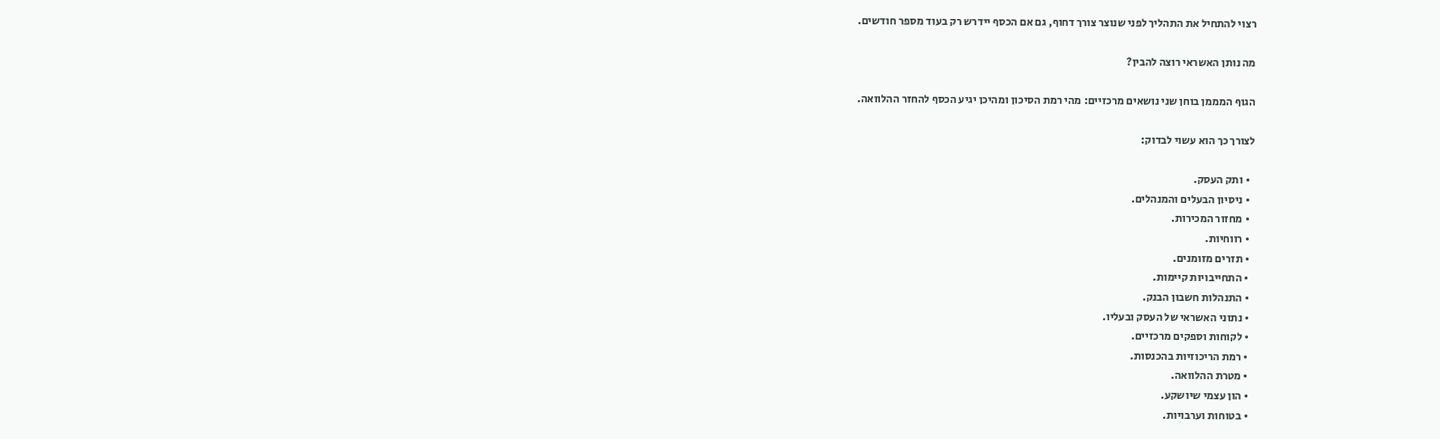רצוי להתחיל את התהליך לפני שנוצר צורך דחוף, גם אם הכסף יידרש רק בעוד מספר חודשים.

מה נותן האשראי רוצה להבין?

הגוף המממן בוחן שני נושאים מרכזיים: מהי רמת הסיכון ומהיכן יגיע הכסף להחזר ההלוואה.

לצורך כך הוא עשוי לבדוק:

  • ותק העסק.
  • ניסיון הבעלים והמנהלים.
  • מחזור המכירות.
  • רווחיות.
  • תזרים מזומנים.
  • התחייבויות קיימות.
  • התנהלות חשבון הבנק.
  • נתוני האשראי של העסק ובעליו.
  • לקוחות וספקים מרכזיים.
  • רמת הריכוזיות בהכנסות.
  • מטרת ההלוואה.
  • הון עצמי שיושקע.
  • בטוחות וערבויות.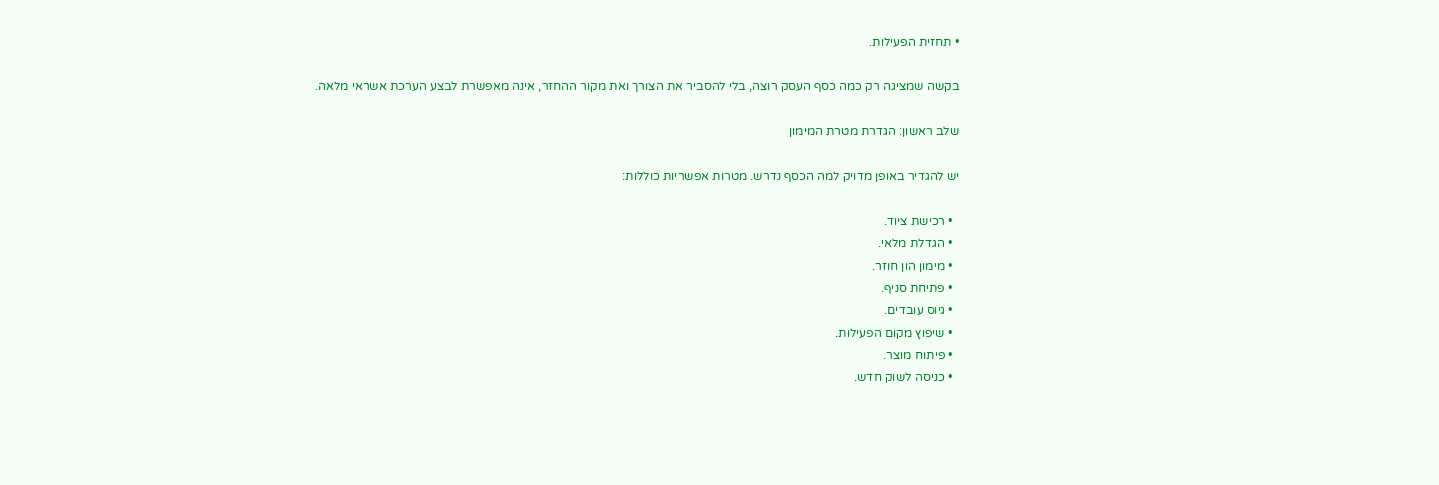• תחזית הפעילות.

בקשה שמציגה רק כמה כסף העסק רוצה, בלי להסביר את הצורך ואת מקור ההחזר, אינה מאפשרת לבצע הערכת אשראי מלאה.

שלב ראשון: הגדרת מטרת המימון

יש להגדיר באופן מדויק למה הכסף נדרש. מטרות אפשריות כוללות:

  • רכישת ציוד.
  • הגדלת מלאי.
  • מימון הון חוזר.
  • פתיחת סניף.
  • גיוס עובדים.
  • שיפוץ מקום הפעילות.
  • פיתוח מוצר.
  • כניסה לשוק חדש.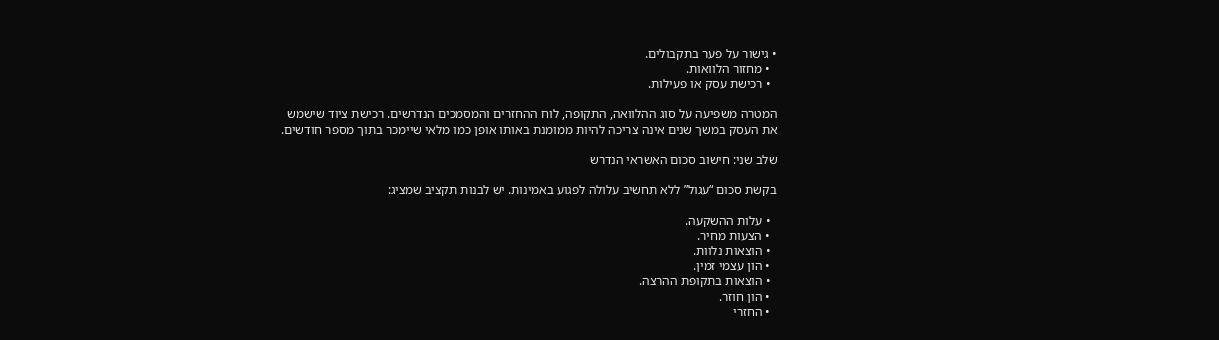• גישור על פער בתקבולים.
  • מחזור הלוואות.
  • רכישת עסק או פעילות.

המטרה משפיעה על סוג ההלוואה, התקופה, לוח ההחזרים והמסמכים הנדרשים. רכישת ציוד שישמש את העסק במשך שנים אינה צריכה להיות ממומנת באותו אופן כמו מלאי שיימכר בתוך מספר חודשים.

שלב שני: חישוב סכום האשראי הנדרש

בקשת סכום “עגול” ללא תחשיב עלולה לפגוע באמינות. יש לבנות תקציב שמציג:

  • עלות ההשקעה.
  • הצעות מחיר.
  • הוצאות נלוות.
  • הון עצמי זמין.
  • הוצאות בתקופת ההרצה.
  • הון חוזר.
  • החזרי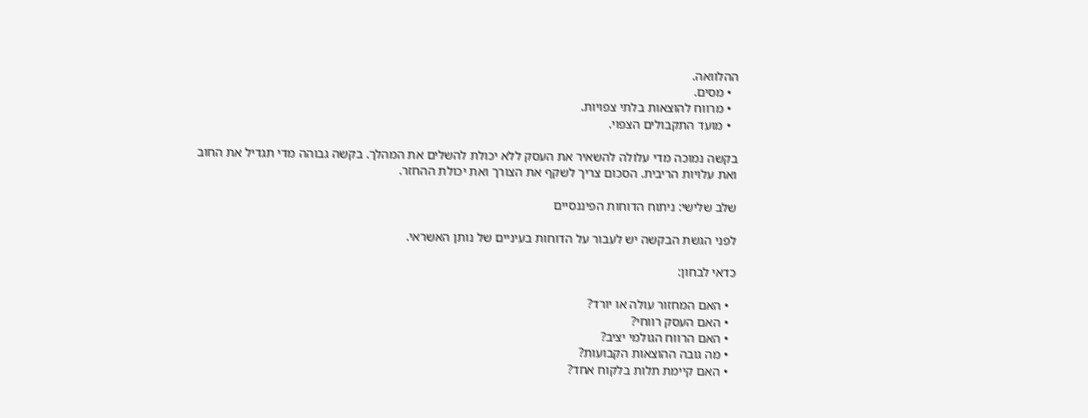ההלוואה.
  • מסים.
  • מרווח להוצאות בלתי צפויות.
  • מועד התקבולים הצפוי.

בקשה נמוכה מדי עלולה להשאיר את העסק ללא יכולת להשלים את המהלך. בקשה גבוהה מדי תגדיל את החוב ואת עלויות הריבית. הסכום צריך לשקף את הצורך ואת יכולת ההחזר.

שלב שלישי: ניתוח הדוחות הפיננסיים

לפני הגשת הבקשה יש לעבור על הדוחות בעיניים של נותן האשראי.

כדאי לבחון:

  • האם המחזור עולה או יורד?
  • האם העסק רווחי?
  • האם הרווח הגולמי יציב?
  • מה גובה ההוצאות הקבועות?
  • האם קיימת תלות בלקוח אחד?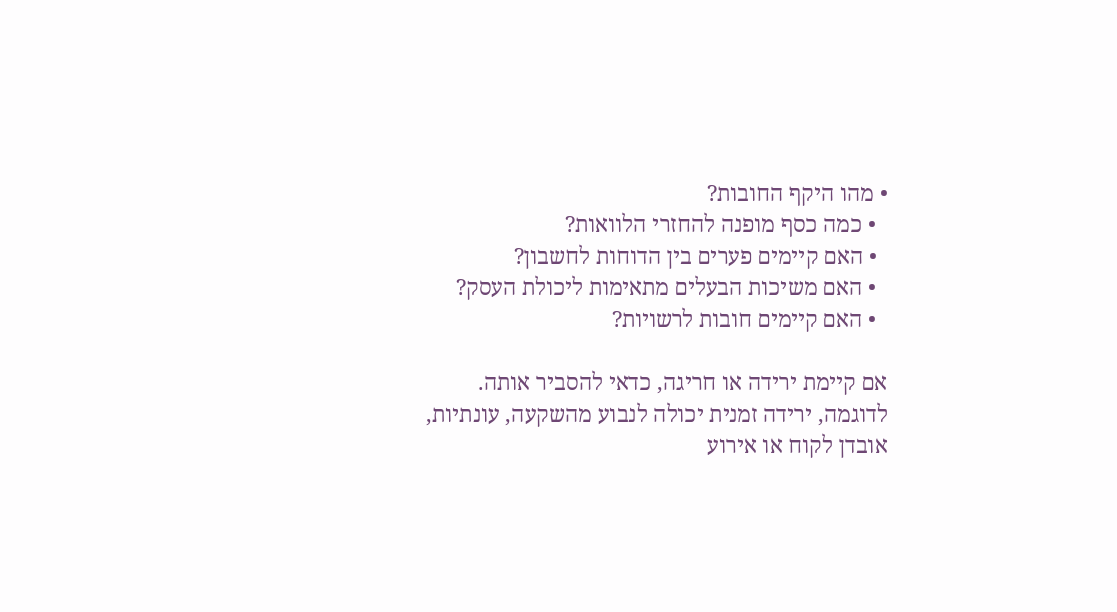• מהו היקף החובות?
  • כמה כסף מופנה להחזרי הלוואות?
  • האם קיימים פערים בין הדוחות לחשבון?
  • האם משיכות הבעלים מתאימות ליכולת העסק?
  • האם קיימים חובות לרשויות?

אם קיימת ירידה או חריגה, כדאי להסביר אותה. לדוגמה, ירידה זמנית יכולה לנבוע מהשקעה, עונתיות, אובדן לקוח או אירוע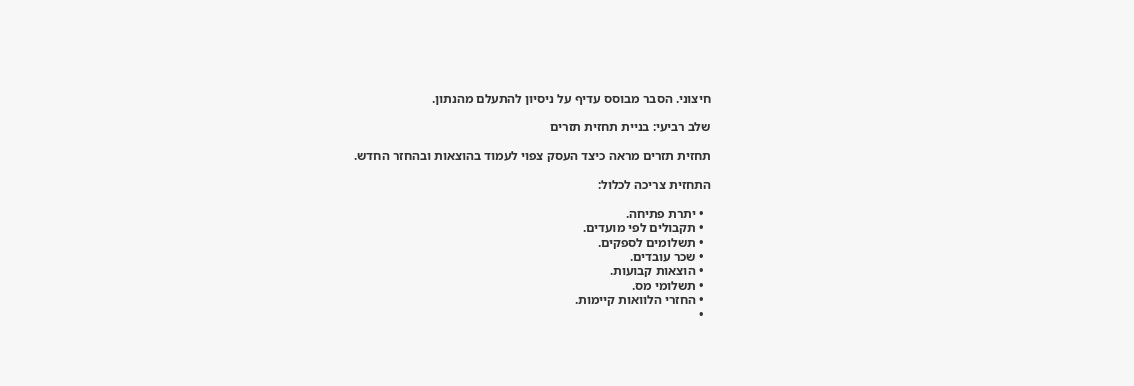חיצוני. הסבר מבוסס עדיף על ניסיון להתעלם מהנתון.

שלב רביעי: בניית תחזית תזרים

תחזית תזרים מראה כיצד העסק צפוי לעמוד בהוצאות ובהחזר החדש.

התחזית צריכה לכלול:

  • יתרת פתיחה.
  • תקבולים לפי מועדים.
  • תשלומים לספקים.
  • שכר עובדים.
  • הוצאות קבועות.
  • תשלומי מס.
  • החזרי הלוואות קיימות.
  •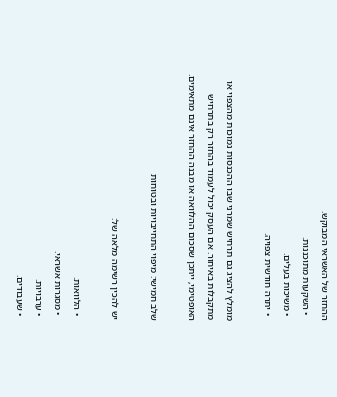ההחזר של האשראי המבוקש.
  • השקעות מתוכננות.
  • משיכות בעלים.
  • יתרה חודשית צפויה.

מומלץ להציג גם תרחיש שמרני שבו ההכנסות נמוכות מהצפוי או מתקבלות באיחור. אם העסק יכול לעמוד בהחזר רק בתרחיש האופטימי, ייתכן שסכום ההלוואה או מבנה ההחזר אינם מתאימים.

שלב חמישי: מיפוי התחייבויות ובטוחות

יש להכין רשימה מלאה של:

  • הלוואות.
  • מסגרות אשראי.
  • ערבויות.
  • שעבודים.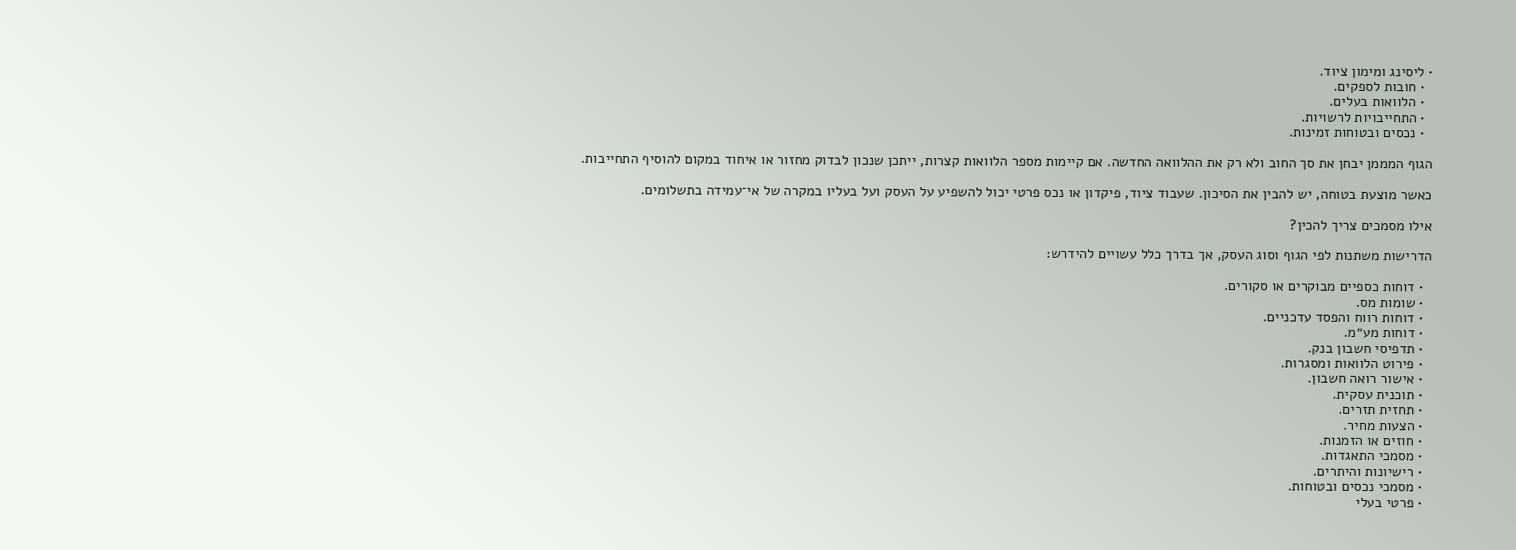• ליסינג ומימון ציוד.
  • חובות לספקים.
  • הלוואות בעלים.
  • התחייבויות לרשויות.
  • נכסים ובטוחות זמינות.

הגוף המממן יבחן את סך החוב ולא רק את ההלוואה החדשה. אם קיימות מספר הלוואות קצרות, ייתכן שנכון לבדוק מחזור או איחוד במקום להוסיף התחייבות.

כאשר מוצעת בטוחה, יש להבין את הסיכון. שעבוד ציוד, פיקדון או נכס פרטי יכול להשפיע על העסק ועל בעליו במקרה של אי־עמידה בתשלומים.

אילו מסמכים צריך להכין?

הדרישות משתנות לפי הגוף וסוג העסק, אך בדרך כלל עשויים להידרש:

  • דוחות כספיים מבוקרים או סקורים.
  • שומות מס.
  • דוחות רווח והפסד עדכניים.
  • דוחות מע״מ.
  • תדפיסי חשבון בנק.
  • פירוט הלוואות ומסגרות.
  • אישור רואה חשבון.
  • תוכנית עסקית.
  • תחזית תזרים.
  • הצעות מחיר.
  • חוזים או הזמנות.
  • מסמכי התאגדות.
  • רישיונות והיתרים.
  • מסמכי נכסים ובטוחות.
  • פרטי בעלי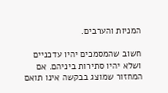המניות והערבים.

חשוב שהמסמכים יהיו עדכניים ושלא יהיו סתירות ביניהם. אם המחזור שמוצג בבקשה אינו תואם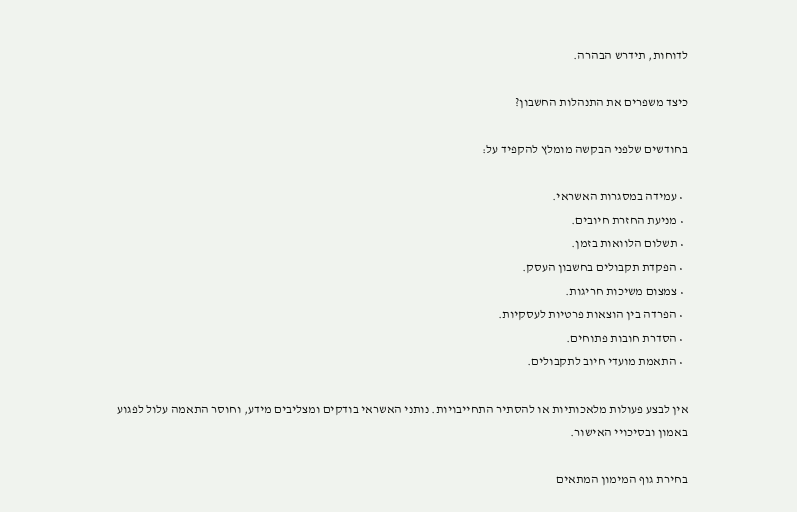לדוחות, תידרש הבהרה.

כיצד משפרים את התנהלות החשבון?

בחודשים שלפני הבקשה מומלץ להקפיד על:

  • עמידה במסגרות האשראי.
  • מניעת החזרת חיובים.
  • תשלום הלוואות בזמן.
  • הפקדת תקבולים בחשבון העסק.
  • צמצום משיכות חריגות.
  • הפרדה בין הוצאות פרטיות לעסקיות.
  • הסדרת חובות פתוחים.
  • התאמת מועדי חיוב לתקבולים.

אין לבצע פעולות מלאכותיות או להסתיר התחייבויות. נותני האשראי בודקים ומצליבים מידע, וחוסר התאמה עלול לפגוע באמון ובסיכויי האישור.

בחירת גוף המימון המתאים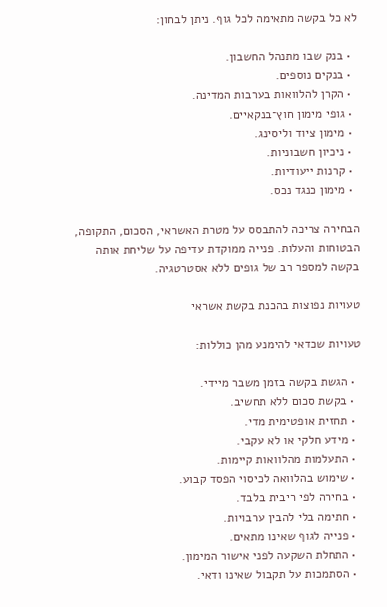לא כל בקשה מתאימה לכל גוף. ניתן לבחון:

  • בנק שבו מתנהל החשבון.
  • בנקים נוספים.
  • הקרן להלוואות בערבות המדינה.
  • גופי מימון חוץ־בנקאיים.
  • מימון ציוד וליסינג.
  • ניכיון חשבוניות.
  • קרנות ייעודיות.
  • מימון כנגד נכס.

הבחירה צריכה להתבסס על מטרת האשראי, הסכום, התקופה, הבטוחות והעלות. פנייה ממוקדת עדיפה על שליחת אותה בקשה למספר רב של גופים ללא אסטרטגיה.

טעויות נפוצות בהכנת בקשת אשראי

טעויות שכדאי להימנע מהן כוללות:

  • הגשת בקשה בזמן משבר מיידי.
  • בקשת סכום ללא תחשיב.
  • תחזית אופטימית מדי.
  • מידע חלקי או לא עקבי.
  • התעלמות מהלוואות קיימות.
  • שימוש בהלוואה לכיסוי הפסד קבוע.
  • בחירה לפי ריבית בלבד.
  • חתימה בלי להבין ערבויות.
  • פנייה לגוף שאינו מתאים.
  • התחלת השקעה לפני אישור המימון.
  • הסתמכות על תקבול שאינו ודאי.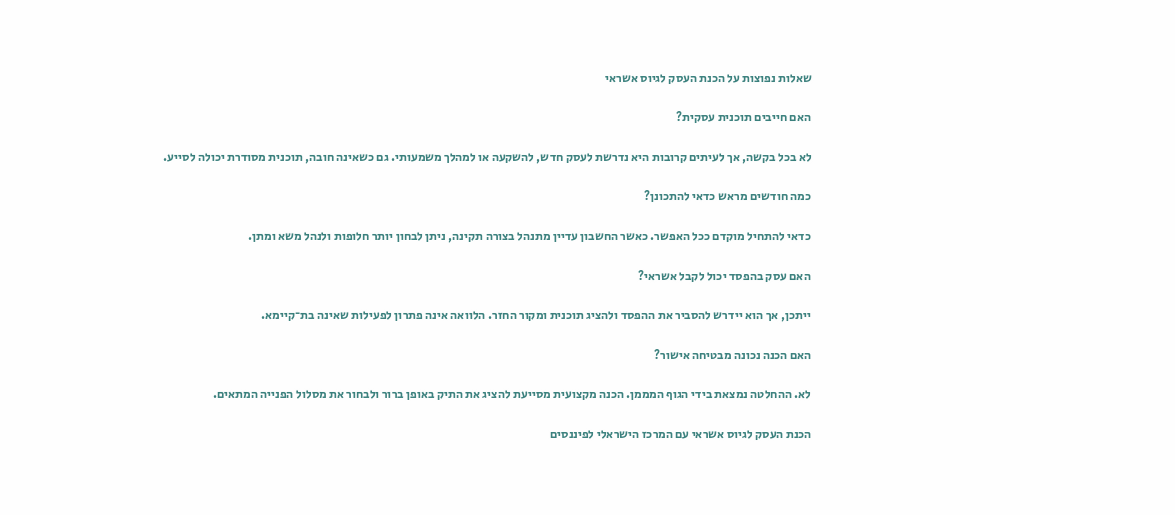שאלות נפוצות על הכנת העסק לגיוס אשראי

האם חייבים תוכנית עסקית?

לא בכל בקשה, אך לעיתים קרובות היא נדרשת לעסק חדש, להשקעה או למהלך משמעותי. גם כשאינה חובה, תוכנית מסודרת יכולה לסייע.

כמה חודשים מראש כדאי להתכונן?

כדאי להתחיל מוקדם ככל האפשר. כאשר החשבון עדיין מתנהל בצורה תקינה, ניתן לבחון יותר חלופות ולנהל משא ומתן.

האם עסק בהפסד יכול לקבל אשראי?

ייתכן, אך הוא יידרש להסביר את ההפסד ולהציג תוכנית ומקור החזר. הלוואה אינה פתרון לפעילות שאינה בת־קיימא.

האם הכנה נכונה מבטיחה אישור?

לא. ההחלטה נמצאת בידי הגוף המממן. הכנה מקצועית מסייעת להציג את התיק באופן ברור ולבחור את מסלול הפנייה המתאים.

הכנת העסק לגיוס אשראי עם המרכז הישראלי לפיננסים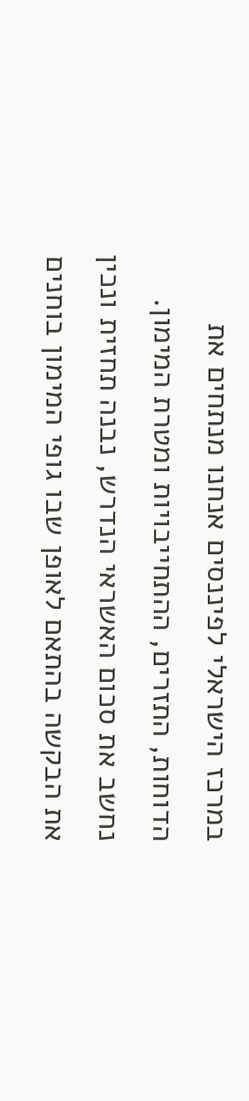במרכז הישראלי לפיננסים אנחנו מנתחים את הדוחות, התזרים, ההתחייבויות ומטרת המימון. נחשב את סכום האשראי הנדרש, נבנה תחזית ונכין את הבקשה בהתאם לאופן שבו גופי המימון בוחנים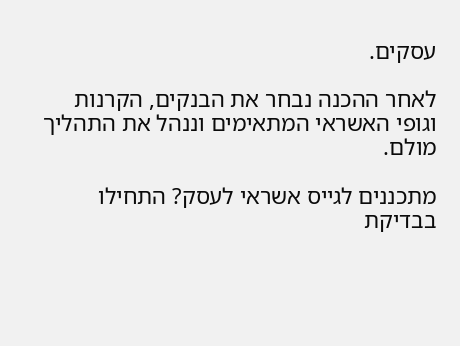עסקים.

לאחר ההכנה נבחר את הבנקים, הקרנות וגופי האשראי המתאימים וננהל את התהליך מולם.

מתכננים לגייס אשראי לעסק? התחילו בבדיקת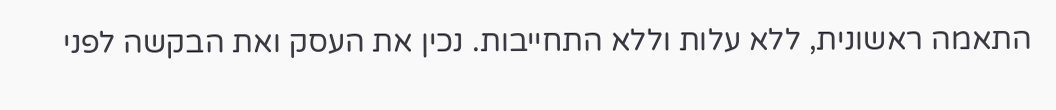התאמה ראשונית, ללא עלות וללא התחייבות. נכין את העסק ואת הבקשה לפני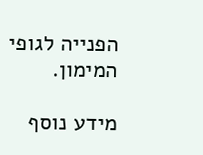הפנייה לגופי המימון.

מידע נוסף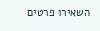השאירו פרטים